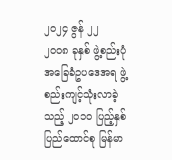၂၀၂၄ ဇွန် ၂၂
၂၀၀၈ ခုနှစ် ဖွဲ့စည်းပုံအခြေခံဥပဒေအရ ဖွဲ့စည်းကျင့်သုံးလာခဲ့သည့် ၂၀၁၀ ပြည့်နှစ် ပြည်ထောင်စု မြန်မာ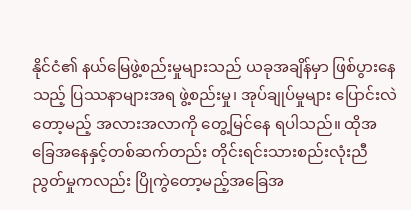နိုင်ငံ၏ နယ်မြေဖွဲ့စည်းမှုများသည် ယခုအချိန်မှာ ဖြစ်ပွားနေသည့် ပြဿနာများအရ ဖွဲ့စည်းမှု၊ အုပ်ချုပ်မှုများ ပြောင်းလဲတော့မည့် အလားအလာကို တွေ့မြင်နေ ရပါသည်။ ထိုအခြေအနေနှင့်တစ်ဆက်တည်း တိုင်းရင်းသားစည်းလုံးညီညွတ်မှုကလည်း ပြိုကွဲတော့မည့်အခြေအ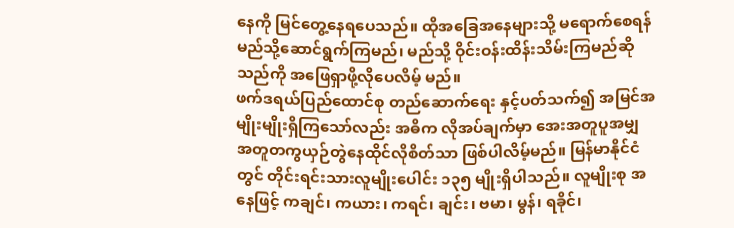နေကို မြင်တွေ့နေရပေသည်။ ထိုအခြေအနေများသို့ မရောက်စေရန် မည်သို့ဆောင်ရွက်ကြမည်၊ မည်သို့ ဝိုင်းဝန်းထိန်းသိမ်းကြမည်ဆိုသည်ကို အဖြေရှာဖို့လိုပေလိမ့် မည်။
ဖက်ဒရယ်ပြည်ထောင်စု တည်ဆောက်ရေး နှင့်ပတ်သက်၍ အမြင်အမျိုးမျိုးရှိကြသော်လည်း အဓိက လိုအပ်ချက်မှာ အေးအတူပူအမျှ အတူတကွယှဉ်တွဲနေထိုင်လိုစိတ်သာ ဖြစ်ပါလိမ့်မည်။ မြန်မာနိုင်ငံတွင် တိုင်းရင်းသားလူမျိုးပေါင်း ၁၃၅ မျိုးရှိပါသည်။ လူမျိုးစု အနေဖြင့် ကချင်၊ ကယား၊ ကရင်၊ ချင်း၊ ဗမာ၊ မွန်၊ ရခိုင်၊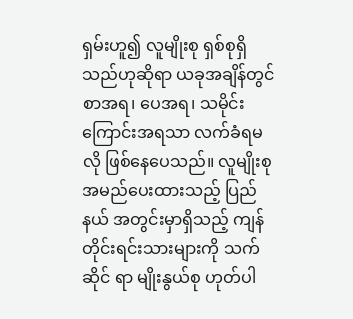ရှမ်းဟူ၍ လူမျိုးစု ရှစ်စုရှိသည်ဟုဆိုရာ ယခုအချိန်တွင် စာအရ၊ ပေအရ၊ သမိုင်းကြောင်းအရသာ လက်ခံရမလို ဖြစ်နေပေသည်။ လူမျိုးစုအမည်ပေးထားသည့် ပြည်နယ် အတွင်းမှာရှိသည့် ကျန်တိုင်းရင်းသားများကို သက်ဆိုင် ရာ မျိုးနွယ်စု ဟုတ်ပါ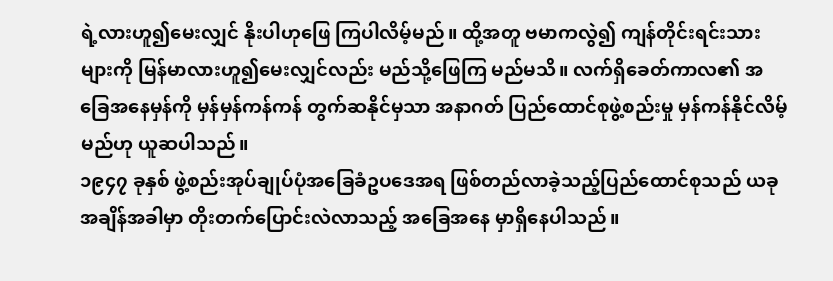ရဲ့လားဟူ၍မေးလျှင် နိုးပါဟုဖြေ ကြပါလိမ့်မည်။ ထို့အတူ ဗမာကလွဲ၍ ကျန်တိုင်းရင်းသားများကို မြန်မာလားဟူ၍မေးလျှင်လည်း မည်သို့ဖြေကြ မည်မသိ။ လက်ရှိခေတ်ကာလ၏ အခြေအနေမှန်ကို မှန်မှန်ကန်ကန် တွက်ဆနိုင်မှသာ အနာဂတ် ပြည်ထောင်စုဖွဲ့စည်းမှု မှန်ကန်နိုင်လိမ့်မည်ဟု ယူဆပါသည်။
၁၉၄၇ ခုနှစ် ဖွဲ့စည်းအုပ်ချုပ်ပုံအခြေခံဥပဒေအရ ဖြစ်တည်လာခဲ့သည့်ပြည်ထောင်စုသည် ယခုအချိန်အခါမှာ တိုးတက်ပြောင်းလဲလာသည့် အခြေအနေ မှာရှိနေပါသည်။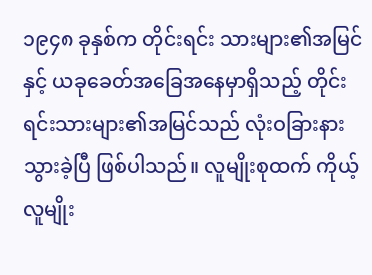၁၉၄၈ ခုနှစ်က တိုင်းရင်း သားများ၏အမြင်နှင့် ယခုခေတ်အခြေအနေမှာရှိသည့် တိုင်းရင်းသားများ၏အမြင်သည် လုံးဝခြားနား သွားခဲ့ပြီ ဖြစ်ပါသည်။ လူမျိုးစုထက် ကိုယ့်လူမျိုး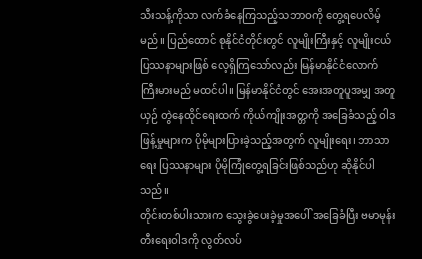သီးသန့်ကိုသာ လက်ခံနေကြသည့်သဘာဝကို တွေ့ရပေလိမ့်မည်။ ပြည်ထောင် စုနိုင်ငံတိုင်းတွင် လူမျိုးကြီးနှင့် လူမျိုးငယ်ပြဿနာများဖြစ် လေ့ရှိကြသော်လည်း မြန်မာနိုင်ငံလောက် ကြီးမားမည် မထင်ပါ။ မြန်မာနိုင်ငံတွင် အေးအတူပူအမျှ အတူယှဉ် တွဲနေထိုင်ရေးထက် ကိုယ်ကျိုးအတ္တကို အခြေခံသည့် ဝါဒဖြန့်မှုများက ပိုမိုများပြားခဲ့သည့်အတွက် လူမျိုးရေး၊ ဘာသာရေး ပြဿနာများ ပိုမိုကြုံတွေ့ရခြင်းဖြစ်သည်ဟု ဆိုနိုင်ပါသည်။
တိုင်းတစ်ပါးသားက သွေးခွဲပေးခဲ့မှုအပေါ် အခြေခံပြီး ဗမာမုန်းတီးရေးဝါဒကို လွတ်လပ်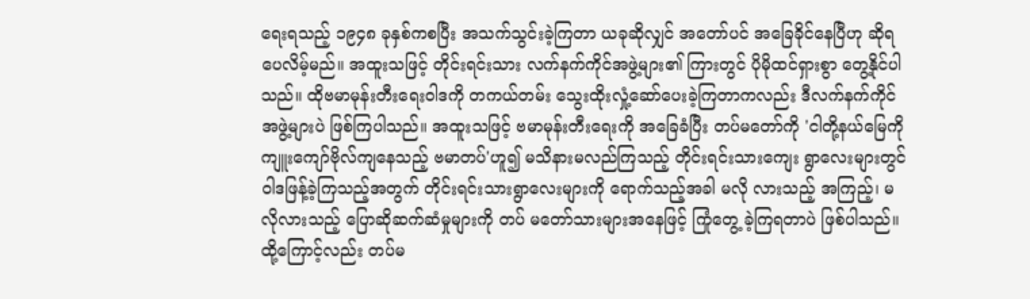ရေးရသည့် ၁၉၄၈ ခုနှစ်ကစပြီး အသက်သွင်းခဲ့ကြတာ ယခုဆိုလျှင် အတော်ပင် အခြေခိုင်နေပြီဟု ဆိုရပေလိမ့်မည်။ အထူးသဖြင့် တိုင်းရင်းသား လက်နက်ကိုင်အဖွဲ့များ၏ ကြားတွင် ပိုမိုထင်ရှားစွာ တွေ့နိုင်ပါသည်။ ထိုဗမာမုန်းတီးရေးဝါဒကို တကယ်တမ်း သွေးထိုးလှုံ့ဆော်ပေးခဲ့ကြတာကလည်း ဒီလက်နက်ကိုင်အဖွဲ့များပဲ ဖြစ်ကြပါသည်။ အထူးသဖြင့် ဗမာမုန်းတီးရေးကို အခြေခံပြီး တပ်မတော်ကို 'ငါတို့နယ်မြေကို ကျူးကျော်ဗိုလ်ကျနေသည့် ဗမာတပ်'ဟူ၍ မသိနားမလည်ကြသည့် တိုင်းရင်းသားကျေး ရွာလေးများတွင် ဝါဒဖြန့်ခဲ့ကြသည့်အတွက် တိုင်းရင်းသားရွာလေးများကို ရောက်သည့်အခါ မလို လားသည့် အကြည့်၊ မလိုလားသည့် ပြောဆိုဆက်ဆံမှုများကို တပ် မတော်သားများအနေဖြင့် ကြုံတွေ့ ခဲ့ကြရတာပဲ ဖြစ်ပါသည်။ ထို့ကြောင့်လည်း တပ်မ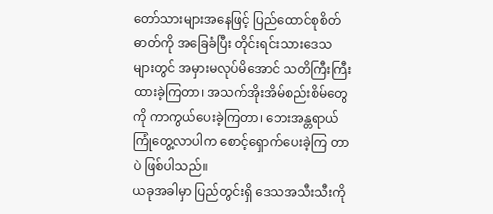တော်သားများအနေဖြင့် ပြည်ထောင်စုစိတ်ဓာတ်ကို အခြေခံပြီး တိုင်းရင်းသားဒေသများတွင် အမှားမလုပ်မိအောင် သတိကြီးကြီးထားခဲ့ကြတာ၊ အသက်အိုးအိမ်စည်းစိမ်တွေကို ကာကွယ်ပေးခဲ့ကြတာ၊ ဘေးအန္တရာယ်ကြုံတွေ့လာပါက စောင့်ရှောက်ပေးခဲ့ကြ တာပဲ ဖြစ်ပါသည်။
ယခုအခါမှာ ပြည်တွင်းရှိ ဒေသအသီးသီးကို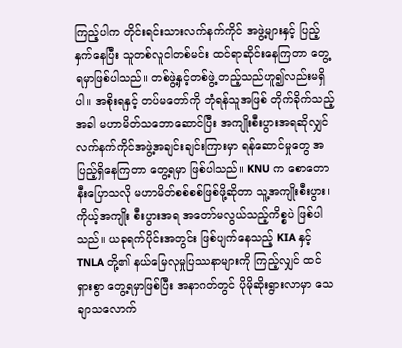ကြည့်ပါက တိုင်းရင်းသားလက်နက်ကိုင် အဖွဲ့များနှင့် ပြည့်နှက်နေပြီး သူတစ်လူငါတစ်မင်း ထင်ရာဆိုင်းနေကြတာ တွေ့ရမှာဖြစ်ပါသည်။ တစ်ဖွဲ့နှင့်တစ်ဖွဲ့ တည့်သည်ဟူ၍လည်းမရှိပါ။ အစိုးရနှင့် တပ်မတော်ကို ဘုံရန်သူအဖြစ် တိုက်ခိုက်သည့်အခါ မဟာမိတ်သဘောဆောင်ပြီး အကျိုးစီးပွားအရဆိုလျှင် လက်နက်ကိုင်အဖွဲ့အချင်းချင်းကြားမှာ ရန်ဆောင်မှုတွေ အပြည့်ရှိနေကြတာ တွေ့ရမှာ ဖြစ်ပါသည်။ KNU က စောတောနီးပြောသလို မဟာမိတ်စစ်စစ်ဖြစ်ဖို့ဆိုတာ သူ့အကျိုးစီးပွား၊ ကိုယ့်အကျိုး စီးပွားအရ အတော်မလွယ်သည့်ကိစ္စပဲ ဖြစ်ပါသည်။ ယခုရက်ပိုင်းအတွင်း ဖြစ်ပျက်နေသည့် KIA နှင့် TNLA တို့၏ နယ်မြေလုမှုပြဿနာများကို ကြည့်လျှင် ထင်ရှားစွာ တွေ့ရမှာဖြစ်ပြီး အနာဂတ်တွင် ပိုမိုဆိုးရွားလာမှာ သေချာသလောက်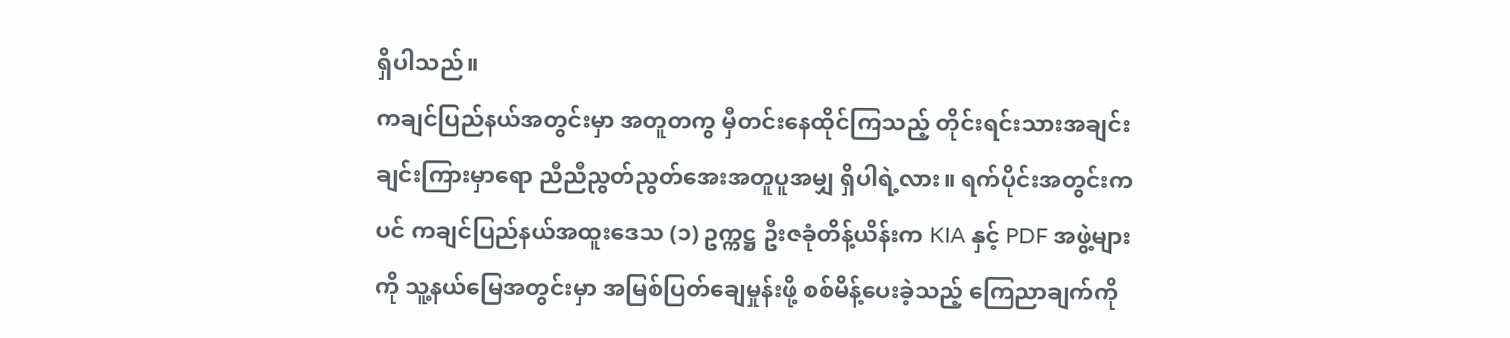ရှိပါသည်။
ကချင်ပြည်နယ်အတွင်းမှာ အတူတကွ မှီတင်းနေထိုင်ကြသည့် တိုင်းရင်းသားအချင်းချင်းကြားမှာရော ညီညီညွတ်ညွတ်အေးအတူပူအမျှ ရှိပါရဲ့လား။ ရက်ပိုင်းအတွင်းကပင် ကချင်ပြည်နယ်အထူးဒေသ (၁) ဥက္ကဋ္ဌ ဦးဇခုံတိန့်ယိန်းက KIA နှင့် PDF အဖွဲ့များကို သူ့နယ်မြေအတွင်းမှာ အမြစ်ပြတ်ချေမှုန်းဖို့ စစ်မိန့်ပေးခဲ့သည့် ကြေညာချက်ကို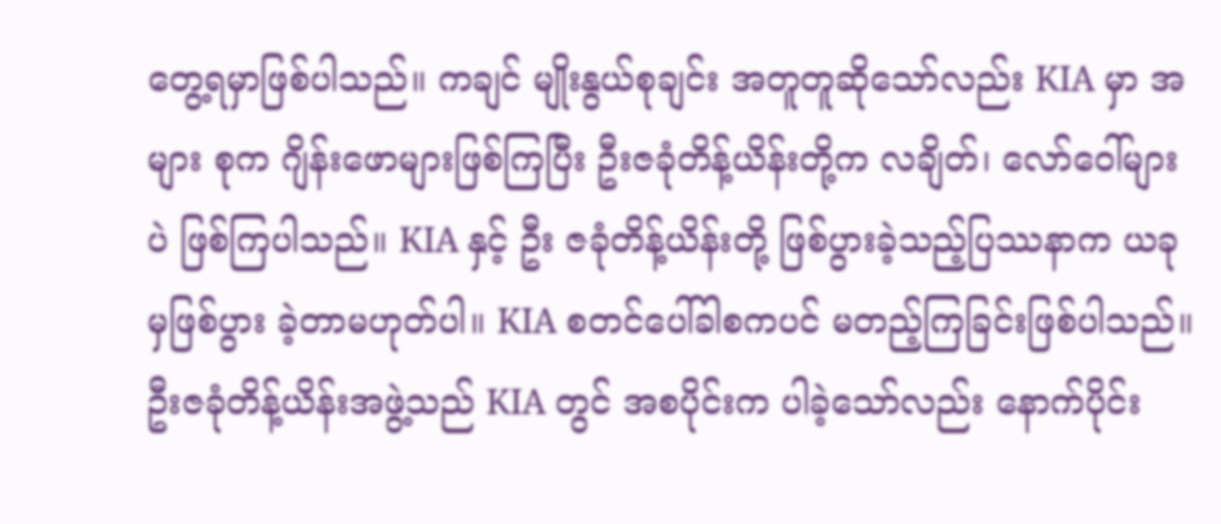တွေ့ရမှာဖြစ်ပါသည်။ ကချင် မျိုးနွယ်စုချင်း အတူတူဆိုသော်လည်း KIA မှာ အများ စုက ဂျိန်းဖောများဖြစ်ကြပြီး ဦးဇခုံတိန့်ယိန်းတို့က လချိတ်၊ လော်ဝေါ်များပဲ ဖြစ်ကြပါသည်။ KIA နှင့် ဦး ဇခုံတိန့်ယိန်းတို့ ဖြစ်ပွားခဲ့သည့်ပြဿနာက ယခုမှဖြစ်ပွား ခဲ့တာမဟုတ်ပါ။ KIA စတင်ပေါ်ခါစကပင် မတည့်ကြခြင်းဖြစ်ပါသည်။ ဦးဇခုံတိန့်ယိန်းအဖွဲ့သည် KIA တွင် အစပိုင်းက ပါခဲ့သော်လည်း နောက်ပိုင်း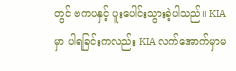တွင် ဗကပနှင့် ပူးပေါင်းသွားခဲ့ပါသည်။ KIA မှာ ပါရခြင်းကလည်း KIA လက်အောက်မှာမ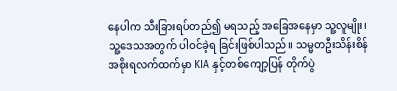နေပါက သီးခြားရပ်တည်၍ မရသည့် အခြေအနေမှာ သူ့လူမျိုး၊ သူ့ဒေသအတွက် ပါဝင်ခဲ့ရ ခြင်းဖြစ်ပါသည်။ သမ္မတဦးသိန်းစိန်အစိုးရလက်ထက်မှာ KIA နှင့်တစ်ကျော့ပြန် တိုက်ပွဲ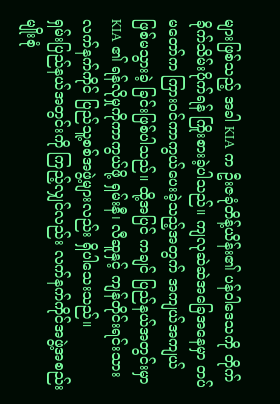များဖြစ်သည့် အခါ KIA က ဦးဇခုံတိန့်ယိန်း၏ ပန်ဝါဒေသကို တိုက်ခိုက်သိမ်းပိုက်ရန် ကြိုးစားခဲ့ပါသည်။ ကျလုဆဲဆဲအခြေအနေမှာ တပ်မတော်က ကြားဝင်ကာကွယ်ပေးခဲ့သည့်အတွက် အကျယ်အကျယ် ဖြစ်မသွားခဲ့ ခြင်းဖြစ်ပါသည်။ ထို့အပြင် ကချင် ပြည်နယ်အတွင်းမှာ KIA ၏ ရန်လိုမှုကိုကာကွယ်ဖို့ ရှမ်းနီ၊ လီဆူနှင့် ကျန်တိုင်းရင်းသားလက်နက်ကိုင် ပြည်သူ့စစ်အဖွဲ့များလည်း ရှိပါသေးသည်။
ရှမ်းပြည်နယ်အတွင်းကို ကြည့်လျှင်လည်း လက်နက်ကိုင်အဖွဲ့အစည်း မျိုးစုံ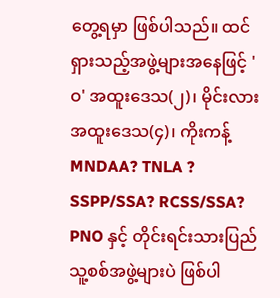တွေ့ရမှာ ဖြစ်ပါသည်။ ထင်ရှားသည့်အဖွဲ့များအနေဖြင့် 'ဝ' အထူးဒေသ(၂)၊ မိုင်းလား အထူးဒေသ(၄)၊ ကိုးကန့် MNDAA? TNLA ? SSPP/SSA? RCSS/SSA? PNO နှင့် တိုင်းရင်းသားပြည် သူ့စစ်အဖွဲ့များပဲ ဖြစ်ပါ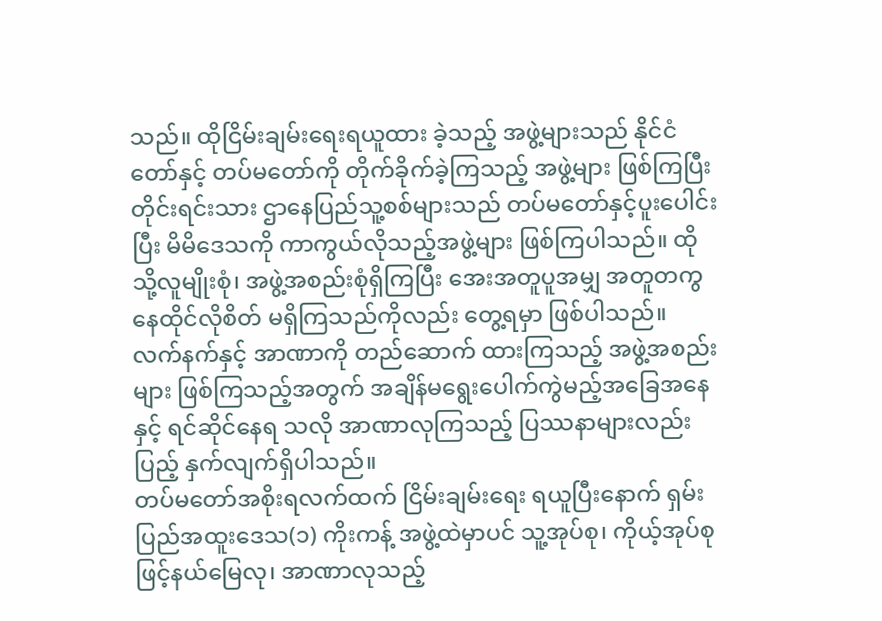သည်။ ထိုငြိမ်းချမ်းရေးရယူထား ခဲ့သည့် အဖွဲ့များသည် နိုင်ငံတော်နှင့် တပ်မတော်ကို တိုက်ခိုက်ခဲ့ကြသည့် အဖွဲ့များ ဖြစ်ကြပြီး တိုင်းရင်းသား ဌာနေပြည်သူ့စစ်များသည် တပ်မတော်နှင့်ပူးပေါင်းပြီး မိမိဒေသကို ကာကွယ်လိုသည့်အဖွဲ့များ ဖြစ်ကြပါသည်။ ထိုသို့လူမျိုးစုံ၊ အဖွဲ့အစည်းစုံရှိကြပြီး အေးအတူပူအမျှ အတူတကွ နေထိုင်လိုစိတ် မရှိကြသည်ကိုလည်း တွေ့ရမှာ ဖြစ်ပါသည်။ လက်နက်နှင့် အာဏာကို တည်ဆောက် ထားကြသည့် အဖွဲ့အစည်းများ ဖြစ်ကြသည့်အတွက် အချိန်မရွေးပေါက်ကွဲမည့်အခြေအနေနှင့် ရင်ဆိုင်နေရ သလို အာဏာလုကြသည့် ပြဿနာများလည်း ပြည့် နှက်လျက်ရှိပါသည်။
တပ်မတော်အစိုးရလက်ထက် ငြိမ်းချမ်းရေး ရယူပြီးနောက် ရှမ်းပြည်အထူးဒေသ(၁) ကိုးကန့် အဖွဲ့ထဲမှာပင် သူ့အုပ်စု၊ ကိုယ့်အုပ်စုဖြင့်နယ်မြေလု၊ အာဏာလုသည့်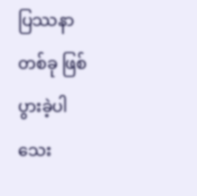ပြဿနာတစ်ခု ဖြစ်ပွားခဲ့ပါသေး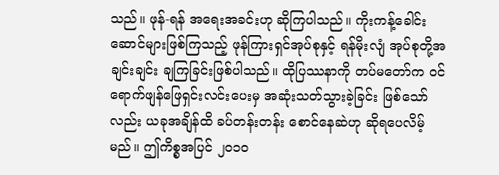သည်။ ဖုန်-ရန် အရေးအခင်းဟု ဆိုကြပါသည်။ ကိုးကန့်ခေါင်း ဆောင်များဖြစ်ကြသည့် ဖုန်ကြားရှင်အုပ်စုနှင့် ရန်မိုးလျံ အုပ်စုတို့အချင်းချင်း ချကြခြင်းဖြစ်ပါသည်။ ထိုပြဿနာကို တပ်မတော်က ဝင်ရောက်ဖျန်ဖြေရှင်းလင်းပေးမှ အဆုံးသတ်သွားခဲ့ခြင်း ဖြစ်သော်လည်း ယခုအချိန်ထိ ခပ်တန်းတန်း စောင်နေဆဲဟု ဆိုရပေလိမ့်မည်။ ဤကိစ္စအပြင် ၂၀၁၀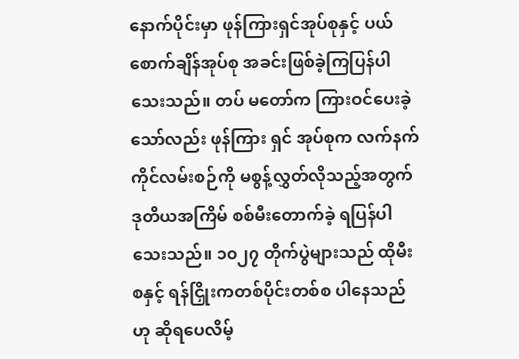နောက်ပိုင်းမှာ ဖုန်ကြားရှင်အုပ်စုနှင့် ပယ်စောက်ချိန်အုပ်စု အခင်းဖြစ်ခဲ့ကြပြန်ပါသေးသည်။ တပ် မတော်က ကြားဝင်ပေးခဲ့သော်လည်း ဖုန်ကြား ရှင် အုပ်စုက လက်နက်ကိုင်လမ်းစဉ်ကို မစွန့်လွှတ်လိုသည့်အတွက် ဒုတိယအကြိမ် စစ်မီးတောက်ခဲ့ ရပြန်ပါသေးသည်။ ၁၀၂၇ တိုက်ပွဲများသည် ထိုမီးစနှင့် ရန်ငြှိုးကတစ်ပိုင်းတစ်စ ပါနေသည်ဟု ဆိုရပေလိမ့်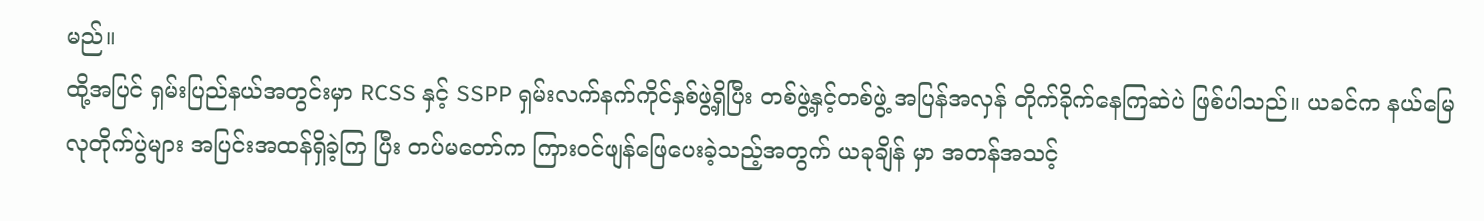မည်။
ထို့အပြင် ရှမ်းပြည်နယ်အတွင်းမှာ RCSS နှင့် SSPP ရှမ်းလက်နက်ကိုင်နှစ်ဖွဲ့ရှိပြီး တစ်ဖွဲ့နှင့်တစ်ဖွဲ့ အပြန်အလှန် တိုက်ခိုက်နေကြဆဲပဲ ဖြစ်ပါသည်။ ယခင်က နယ်မြေလုတိုက်ပွဲများ အပြင်းအထန်ရှိခဲ့ကြ ပြီး တပ်မတော်က ကြားဝင်ဖျန်ဖြေပေးခဲ့သည့်အတွက် ယခုချိန် မှာ အတန်အသင့်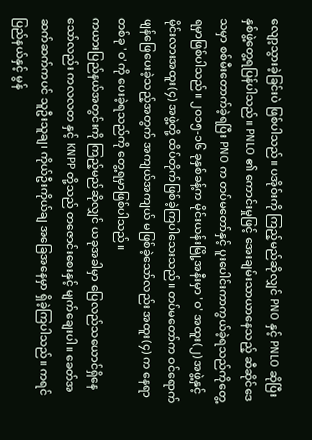လျော့သွားခဲ့ခြင်းပဲ ဖြစ်ပါသည်။ ပအိုဝ်းကို ကြည့်မည်ဆိုလျှင် PNO နှင့် PNLO ဆိုပြီး နှစ်ဖွဲ့တွေ့ရပြန်ပါသည်။ PNLO ၏ ကောင်းမှုဖြင့် အေးချမ်းသာယာနေသည့် ဆီဆိုင်ဒေသမှာ စစ်မီးတောက်ခဲ့ရပြီး PNO က တပ်မတော်နှင့် ပူးပေါင်းကာကွယ်ခဲ့ရသည်ကိုတွေ့ရမှာဖြစ်ပါသည်။ ၂၀၁၅-၁၆ ခုနှစ်ခန့်က မိုင်းယန်းမြို့အနီးမှာ 'ဝ' အထူး(၂) အဖွဲ့နှင့် မိုင်းလားအထူး(၄) အဖွဲ့တို့ ထိပ်တိုက်ဖြစ်ခဲ့ကြပါသေးသည်။ တပ်မတော်က ဝင်ရောက်ဖျန်ဖြေပေးခဲ့သည့်အတွက် အကျယ်အကျယ် မဖြစ်ခဲ့သော်လည်း အထူး(၄) က နေရာတစ်ခု 'ဝ'ကို ပေးခဲ့ရသည်ကို တွေ့ရမှာဖြစ်ပါသည်။
ကယားပြည်နယ်အတွင်းကို ကြည့်မည်ဆိုလျှင် ယခုအခါမှာ ပြေလည်သယောင်ရှိနေသော်လည်း ကလလတ နှင့် KNPP တို့သည် တဇောင်းစေးနှင့် မျက်ချေးပါ။ ခေတ်အဆက်ဆက်ကပင် သူဦးသူချ၊ ကိုယ်ဦးကိုယ်ချ အခြေအနေမှာ ရှိခဲ့ကြပါသည်။ ကရင်ပြည်နယ်နှင့် မွန်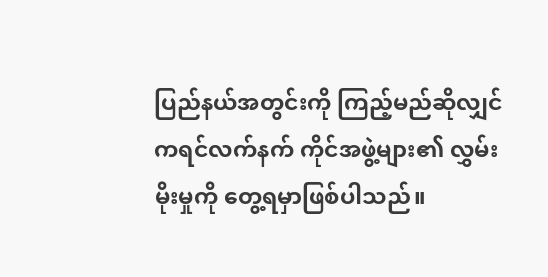ပြည်နယ်အတွင်းကို ကြည့်မည်ဆိုလျှင် ကရင်လက်နက် ကိုင်အဖွဲ့များ၏ လွှမ်းမိုးမှုကို တွေ့ရမှာဖြစ်ပါသည်။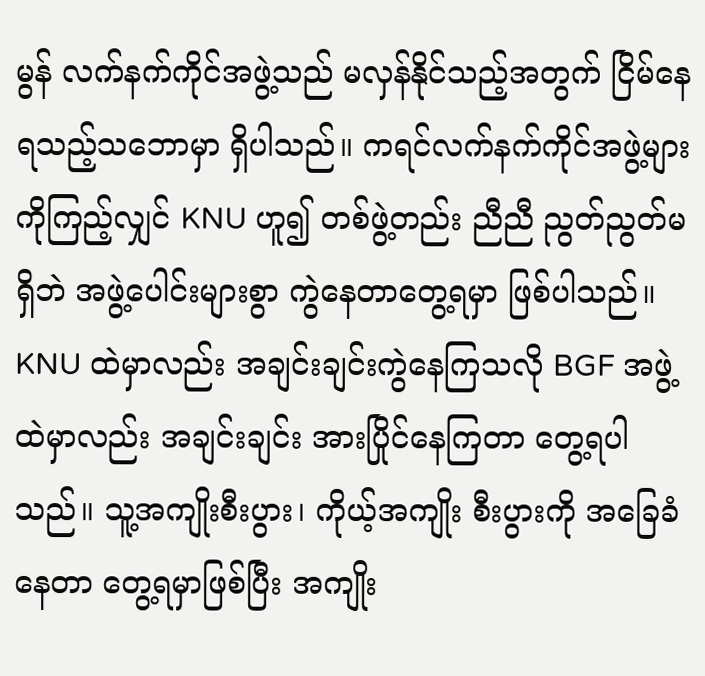မွန် လက်နက်ကိုင်အဖွဲ့သည် မလှန်နိုင်သည့်အတွက် ငြိမ်နေရသည့်သဘောမှာ ရှိပါသည်။ ကရင်လက်နက်ကိုင်အဖွဲ့များကိုကြည့်လျှင် KNU ဟူ၍ တစ်ဖွဲ့တည်း ညီညီ ညွတ်ညွတ်မရှိဘဲ အဖွဲ့ပေါင်းများစွာ ကွဲနေတာတွေ့ရမှာ ဖြစ်ပါသည်။ KNU ထဲမှာလည်း အချင်းချင်းကွဲနေကြသလို BGF အဖွဲ့ထဲမှာလည်း အချင်းချင်း အားပြိုင်နေကြတာ တွေ့ရပါသည်။ သူ့အကျိုးစီးပွား၊ ကိုယ့်အကျိုး စီးပွားကို အခြေခံနေတာ တွေ့ရမှာဖြစ်ပြီး အကျိုး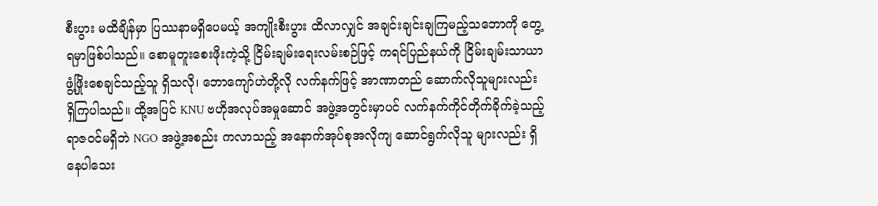စီးပွား မထိချိန်မှာ ပြဿနာမရှိပေမယ့် အကျိုးစီးပွား ထိလာလျှင် အချင်းချင်းချကြမည့်သဘောကို တွေ့ရမှာဖြစ်ပါသည်။ စောမူတူးစေးဖိုးကဲ့သို့ ငြိမ်းချမ်းရေးလမ်းစဉ်ဖြင့် ကရင်ပြည်နယ်ကို ငြိမ်းချမ်းသာယာဖွံ့ဖြိုးစေချင်သည့်သူ ရှိသလို၊ ဘောကျော်ဟဲတို့လို လက်နက်ဖြင့် အာဏာတည် ဆောက်လိုသူများလည်း ရှိကြပါသည်။ ထို့အပြင် KNU ဗဟိုအလုပ်အမှုဆောင် အဖွဲ့အတွင်းမှာပင် လက်နက်ကိုင်တိုက်ခိုက်ခဲ့သည့် ရာဇဝင်မရှိဘဲ NGO အဖွဲ့အစည်း ကလာသည့် အနောက်အုပ်စုအလိုကျ ဆောင်ရွက်လိုသူ များလည်း ရှိနေပါသေး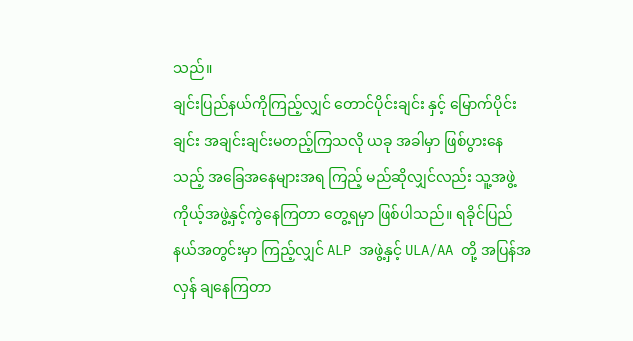သည်။
ချင်းပြည်နယ်ကိုကြည့်လျှင် တောင်ပိုင်းချင်း နှင့် မြောက်ပိုင်းချင်း အချင်းချင်းမတည့်ကြသလို ယခု အခါမှာ ဖြစ်ပွားနေသည့် အခြေအနေများအရ ကြည့် မည်ဆိုလျှင်လည်း သူ့အဖွဲ့ ကိုယ့်အဖွဲ့နှင့်ကွဲနေကြတာ တွေ့ရမှာ ဖြစ်ပါသည်။ ရခိုင်ပြည်နယ်အတွင်းမှာ ကြည့်လျှင် ALP အဖွဲ့နှင့် ULA/AA တို့ အပြန်အလှန် ချနေကြတာ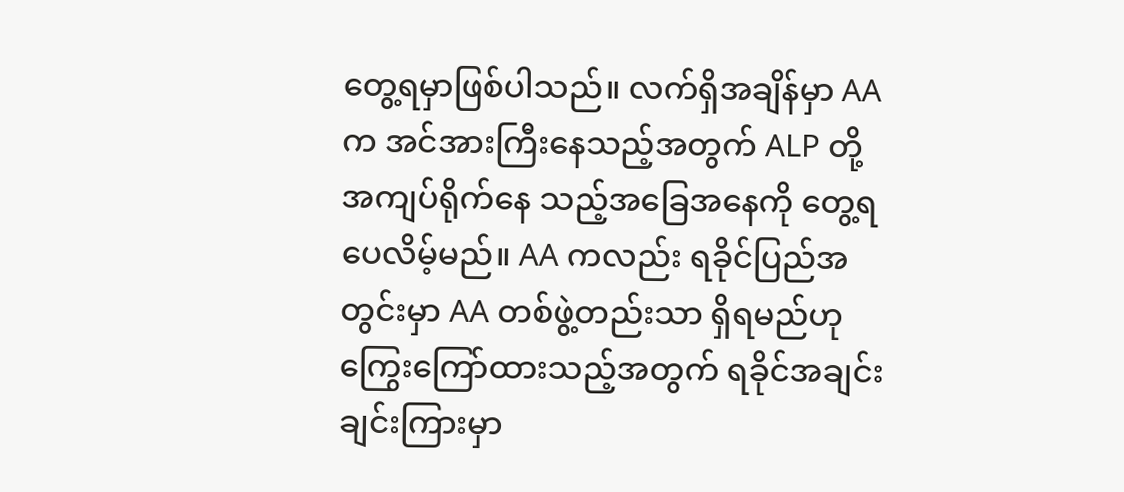တွေ့ရမှာဖြစ်ပါသည်။ လက်ရှိအချိန်မှာ AAက အင်အားကြီးနေသည့်အတွက် ALP တို့ အကျပ်ရိုက်နေ သည့်အခြေအနေကို တွေ့ရပေလိမ့်မည်။ AA ကလည်း ရခိုင်ပြည်အတွင်းမှာ AA တစ်ဖွဲ့တည်းသာ ရှိရမည်ဟုကြွေးကြော်ထားသည့်အတွက် ရခိုင်အချင်း ချင်းကြားမှာ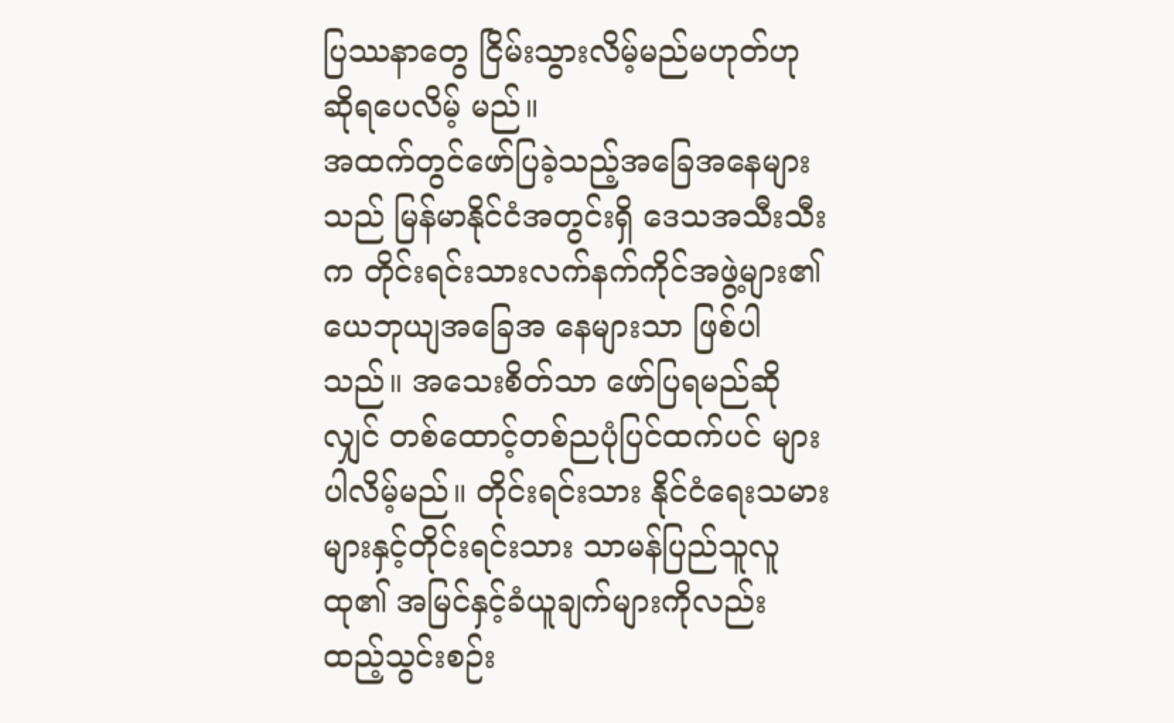ပြဿနာတွေ ငြိမ်းသွားလိမ့်မည်မဟုတ်ဟု ဆိုရပေလိမ့် မည်။
အထက်တွင်ဖော်ပြခဲ့သည့်အခြေအနေများသည် မြန်မာနိုင်ငံအတွင်းရှိ ဒေသအသီးသီးက တိုင်းရင်းသားလက်နက်ကိုင်အဖွဲ့များ၏ ယေဘုယျအခြေအ နေများသာ ဖြစ်ပါသည်။ အသေးစိတ်သာ ဖော်ပြရမည်ဆိုလျှင် တစ်ထောင့်တစ်ညပုံပြင်ထက်ပင် များပါလိမ့်မည်။ တိုင်းရင်းသား နိုင်ငံရေးသမား များနှင့်တိုင်းရင်းသား သာမန်ပြည်သူလူထု၏ အမြင်နှင့်ခံယူချက်များကိုလည်း ထည့်သွင်းစဉ်း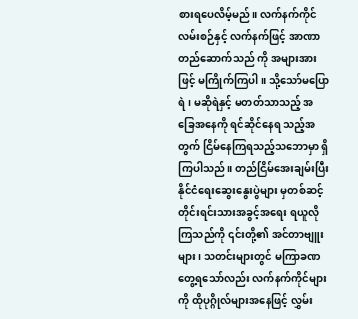စားရပေလိမ့်မည်။ လက်နက်ကိုင် လမ်းစဉ်နှင့် လက်နက်ဖြင့် အာဏာတည်ဆောက်သည် ကို အများအားဖြင့် မကြိုက်ကြပါ။ သို့သော်မပြောရဲ၊ မဆိုရဲနှင့် မတတ်သာသည့် အခြေအနေကို ရင်ဆိုင်နေရ သည့်အတွက် ငြိမ်နေကြရသည့်သဘောမှာ ရှိကြပါသည်။ တည်ငြိမ်အေးချမ်းပြီး နိုင်ငံရေးဆွေးနွေးပွဲများ မှတစ်ဆင့် တိုင်းရင်းသားအခွင့်အရေး ရယူလိုကြသည်ကို ၎င်းတို့၏ အင်တာဗျူးများ၊ သတင်းများတွင် မကြာခဏတွေ့ရသော်လည်း လက်နက်ကိုင်များကို ထိုပုဂ္ဂိုလ်များအနေဖြင့် လွှမ်း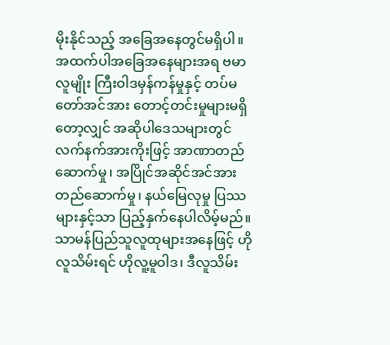မိုးနိုင်သည့် အခြေအနေတွင်မရှိပါ။
အထက်ပါအခြေအနေများအရ ဗမာလူမျိုး ကြီးဝါဒမှန်ကန်မှုနှင့် တပ်မတော်အင်အား တောင့်တင်းမှုများမရှိတော့လျှင် အဆိုပါဒေသများတွင် လက်နက်အားကိုးဖြင့် အာဏာတည်ဆောက်မှု၊ အပြိုင်အဆိုင်အင်အားတည်ဆောက်မှု၊ နယ်မြေလုမှု ပြဿများနှင့်သာ ပြည့်နှက်နေပါလိမ့်မည်။ သာမန်ပြည်သူလူထုများအနေဖြင့် ဟိုလူသိမ်းရင် ဟိုလူ့မူဝါဒ၊ ဒီလူသိမ်း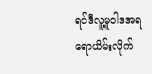ရင်ဒီလူ့မူဝါဒအရ ရောယိမ်းလိုက်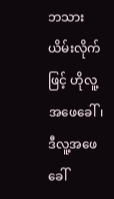ဘသားယိမ်းလိုက်ဖြင့် ဟိုလူ့အဖေခေါ်၊ ဒီလူ့အဖေခေါ်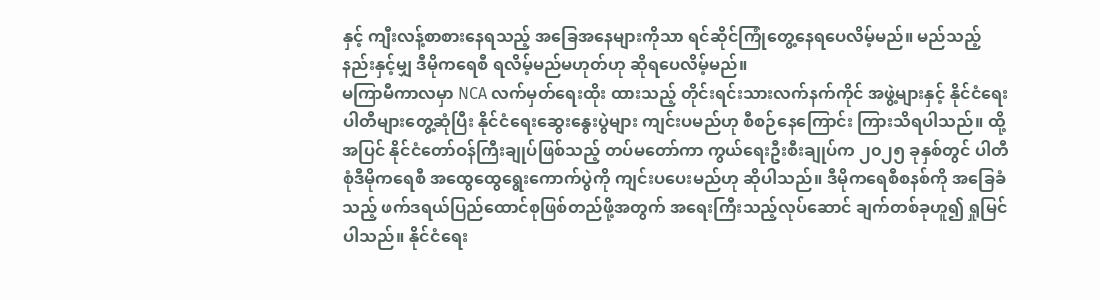နှင့် ကျီးလန့်စာစားနေရသည့် အခြေအနေများကိုသာ ရင်ဆိုင်ကြုံတွေ့နေရပေလိမ့်မည်။ မည်သည့်နည်းနှင့်မျှ ဒီမိုကရေစီ ရလိမ့်မည်မဟုတ်ဟု ဆိုရပေလိမ့်မည်။
မကြာမီကာလမှာ NCA လက်မှတ်ရေးထိုး ထားသည့် တိုင်းရင်းသားလက်နက်ကိုင် အဖွဲ့များနှင့် နိုင်ငံရေးပါတီများတွေ့ဆုံပြီး နိုင်ငံရေးဆွေးနွေးပွဲများ ကျင်းပမည်ဟု စီစဉ်နေကြောင်း ကြားသိရပါသည်။ ထို့အပြင် နိုင်ငံတော်ဝန်ကြီးချုပ်ဖြစ်သည့် တပ်မတော်ကာ ကွယ်ရေးဦးစီးချုပ်က ၂၀၂၅ ခုနှစ်တွင် ပါတီစုံဒီမိုကရေစီ အထွေထွေရွေးကောက်ပွဲကို ကျင်းပပေးမည်ဟု ဆိုပါသည်။ ဒီမိုကရေစီစနစ်ကို အခြေခံသည့် ဖက်ဒရယ်ပြည်ထောင်စုဖြစ်တည်ဖို့အတွက် အရေးကြီးသည့်လုပ်ဆောင် ချက်တစ်ခုဟူ၍ ရှုမြင်ပါသည်။ နိုင်ငံရေး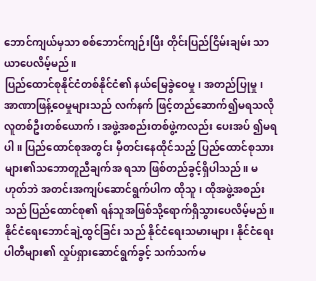ဘောင်ကျယ်မှသာ စစ်ဘောင်ကျဉ်းပြီး တိုင်းပြည်ငြိမ်းချမ်း သာယာပေလိမ့်မည်။
ပြည်ထောင်စုနိုင်ငံတစ်နိုင်ငံ၏ နယ်မြေခွဲဝေမှု၊ အတည်ပြုမှု၊ အာဏာဖြန့်ဝေမှုများသည် လက်နက် ဖြင့်တည်ဆောက်၍မရသလို လူတစ်ဦးတစ်ယောက်၊ အဖွဲ့အစည်းတစ်ဖွဲ့ကလည်း ပေးအပ် ၍မရပါ။ ပြည်ထောင်စုအတွင်း မှီတင်းနေထိုင်သည့် ပြည်ထောင်စုသားများ၏သဘောတူညီချက်အ ရသာ ဖြစ်တည်ခွင့်ရှိပါသည်။ မဟုတ်ဘဲ အတင်းအကျပ်ဆောင်ရွက်ပါက ထိုသူ၊ ထိုအဖွဲ့အစည်းသည် ပြည်ထောင်စု၏ ရန်သူအဖြစ်သို့ရောက်ရှိသွားပေလိမ့်မည်။ နိုင်ငံရေးဘောင်ချဲ့ထွင်ခြင်း သည် နိုင်ငံရေးသမားများ၊ နိုင်ငံရေးပါတီများ၏ လှုပ်ရှားဆောင်ရွက်ခွင့် သက်သက်မ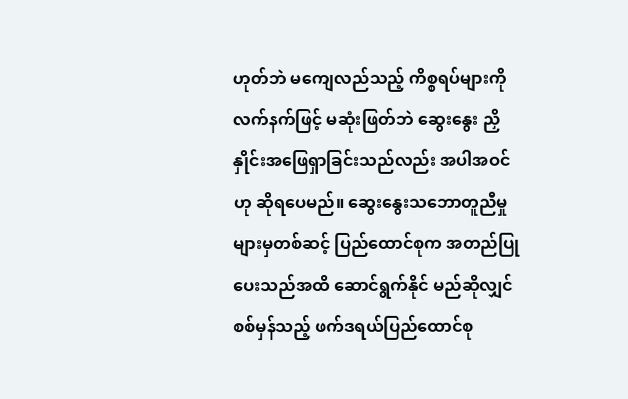ဟုတ်ဘဲ မကျေလည်သည့် ကိစ္စရပ်များကို လက်နက်ဖြင့် မဆုံးဖြတ်ဘဲ ဆွေးနွေး ညှိနှိုင်းအဖြေရှာခြင်းသည်လည်း အပါအဝင်ဟု ဆိုရပေမည်။ ဆွေးနွေးသဘောတူညီမှုများမှတစ်ဆင့် ပြည်ထောင်စုက အတည်ပြုပေးသည်အထိ ဆောင်ရွက်နိုင် မည်ဆိုလျှင် စစ်မှန်သည့် ဖက်ဒရယ်ပြည်ထောင်စု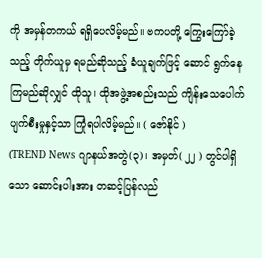ကို အမှန်တကယ် ရရှိပေလိမ့်မည်။ ဗကပတို့ ကြွေးကြော်ခဲ့သည့် တိုက်ယူမှ ရမည်ဆိုသည့် ခံယူချက်ဖြင့် ဆောင် ရွက်နေကြမည်ဆိုလျှင် ထိုသူ၊ ထိုအဖွဲ့အစည်းသည် ကျိန်းသေပေါက် ပျက်စီးမှုနှင့်သာ ကြုံရပါလိမ့်မည်။ ( ဇော်နိုင် )
(TREND News ဂျာနယ်အတွဲ(၃)၊ အမှတ်( ၂၂ ) တွင်ပါရှိသော ဆောင်းပါးအား တဆင့်ပြန်လည်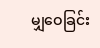မျှဝေခြင်း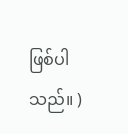ဖြစ်ပါသည်။ )